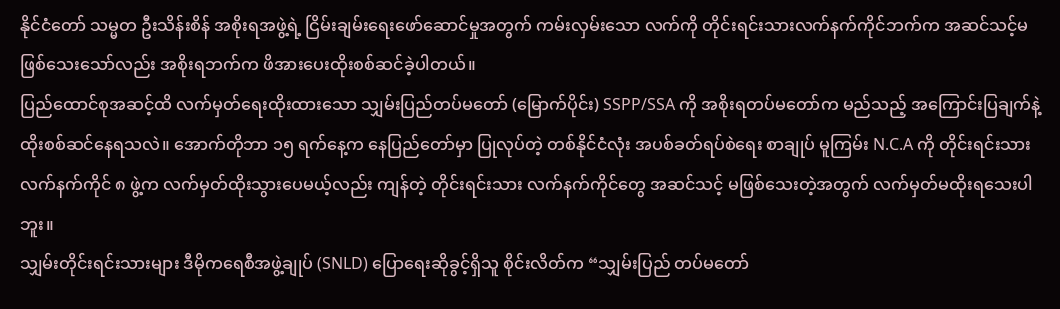နိုင်ငံတော် သမ္မတ ဦးသိန်းစိန် အစိုးရအဖွဲ့ရဲ့ ငြိမ်းချမ်းရေးဖော်ဆောင်မှုအတွက် ကမ်းလှမ်းသော လက်ကို တိုင်းရင်းသားလက်နက်ကိုင်ဘက်က အဆင်သင့်မဖြစ်သေးသော်လည်း အစိုးရဘက်က ဖိအားပေးထိုးစစ်ဆင်ခဲ့ပါတယ်။
ပြည်ထောင်စုအဆင့်ထိ လက်မှတ်ရေးထိုးထားသော သျှမ်းပြည်တပ်မတော် (မြောက်ပိုင်း) SSPP/SSA ကို အစိုးရတပ်မတော်က မည်သည့် အကြောင်းပြချက်နဲ့ ထိုးစစ်ဆင်နေရသလဲ။ အောက်တိုဘာ ၁၅ ရက်နေ့က နေပြည်တော်မှာ ပြုလုပ်တဲ့ တစ်နိုင်ငံလုံး အပစ်ခတ်ရပ်စဲရေး စာချုပ် မူကြမ်း N.C.A ကို တိုင်းရင်းသား လက်နက်ကိုင် ၈ ဖွဲ့က လက်မှတ်ထိုးသွားပေမယ့်လည်း ကျန်တဲ့ တိုင်းရင်းသား လက်နက်ကိုင်တွေ အဆင်သင့် မဖြစ်သေးတဲ့အတွက် လက်မှတ်မထိုးရသေးပါဘူး။
သျှမ်းတိုင်းရင်းသားများ ဒီမိုကရေစီအဖွဲ့ချုပ် (SNLD) ပြောရေးဆိုခွင့်ရှိသူ စိုင်းလိတ်က “သျှမ်းပြည် တပ်မတော်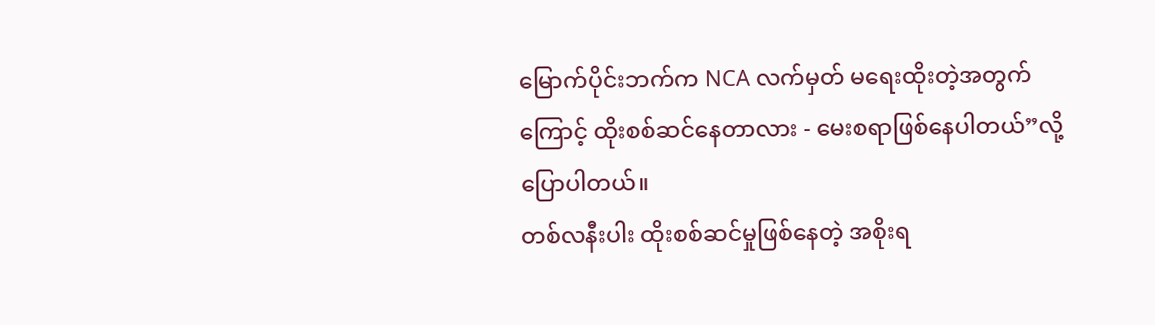မြောက်ပိုင်းဘက်က NCA လက်မှတ် မရေးထိုးတဲ့အတွက်ကြောင့် ထိုးစစ်ဆင်နေတာလား - မေးစရာဖြစ်နေပါတယ်”လို့ ပြောပါတယ်။
တစ်လနီးပါး ထိုးစစ်ဆင်မှုဖြစ်နေတဲ့ အစိုးရ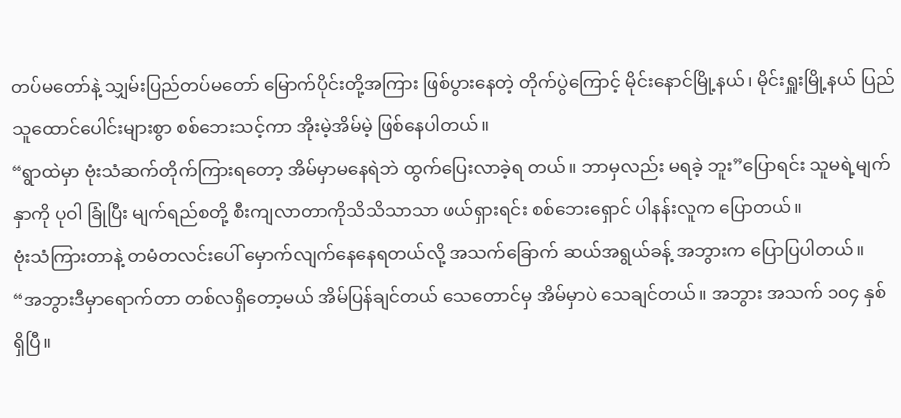တပ်မတော်နဲ့ သျှမ်းပြည်တပ်မတော် မြောက်ပိုင်းတို့အကြား ဖြစ်ပွားနေတဲ့ တိုက်ပွဲကြောင့် မိုင်းနောင်မြို့နယ်၊ မိုင်းရှူးမြို့နယ် ပြည်သူထောင်ပေါင်းများစွာ စစ်ဘေးသင့်ကာ အိုးမဲ့အိမ်မဲ့ ဖြစ်နေပါတယ်။
“ရွာထဲမှာ ဗုံးသံဆက်တိုက်ကြားရတော့ အိမ်မှာမနေရဲဘဲ ထွက်ပြေးလာခဲ့ရ တယ်။ ဘာမှလည်း မရခဲ့ ဘူး”ပြောရင်း သူမရဲ့မျက်နှာကို ပုဝါ ခြုံပြီး မျက်ရည်စတို့ စီးကျလာတာကိုသိသိသာသာ ဖယ်ရှားရင်း စစ်ဘေးရှောင် ပါနန်းလူက ပြောတယ်။
ဗုံးသံကြားတာနဲ့ တမံတလင်းပေါ် မှောက်လျက်နေနေရတယ်လို့ အသက်ခြောက် ဆယ်အရွယ်ခန့် အဘွားက ပြောပြပါတယ်။
“အဘွားဒီမှာရောက်တာ တစ်လရှိတော့မယ် အိမ်ပြန်ချင်တယ် သေတောင်မှ အိမ်မှာပဲ သေချင်တယ်။ အဘွား အသက် ၁၀၄ နှစ် ရှိပြီ။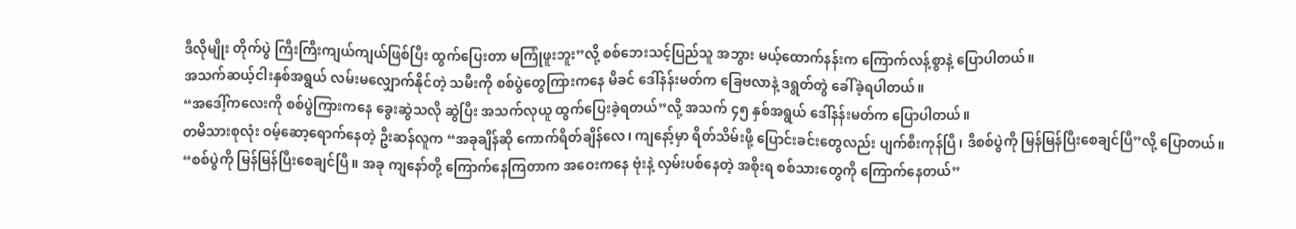ဒီလိုမျိုး တိုက်ပွဲ ကြီးကြီးကျယ်ကျယ်ဖြစ်ပြီး ထွက်ပြေးတာ မကြုံဖူးဘူး”လို့ စစ်ဘေးသင့်ပြည်သူ အဘွား မယ့်ထောက်နန်းက ကြောက်လန့်စွာနဲ့ ပြောပါတယ်။
အသက်ဆယ့်ငါးနှစ်အရွယ် လမ်းမလျှောက်နိုင်တဲ့ သမီးကို စစ်ပွဲတွေကြားကနေ မိခင် ဒေါ်နန်းမတ်က ခြေဗလာနဲ့ ဒရွတ်တွဲ ခေါ်ခဲ့ရပါတယ်။
“အဒေါ့်ကလေးကို စစ်ပွဲကြားကနေ ခွေးဆွဲသလို ဆွဲပြီး အသက်လုယူ ထွက်ပြေးခဲ့ရတယ်”လို့ အသက် ၄၅ နှစ်အရွယ် ဒေါ်နန်းမတ်က ပြောပါတယ်။
တမိသားစုလုံး ဝမ့်ဆော့ရောက်နေတဲ့ ဦးဆန်လူက “အခုချိန်ဆို ကောက်ရိတ်ချိန်လေ၊ ကျနော့်မှာ ရိတ်သိမ်းဖို့ ပြောင်းခင်းတွေလည်း ပျက်စီးကုန်ပြီ၊ ဒီစစ်ပွဲကို မြန်မြန်ပြီးစေချင်ပြီ”လို့ ပြောတယ်။
“စစ်ပွဲကို မြန်မြန်ပြီးစေချင်ပြီ။ အခု ကျနော်တို့ ကြောက်နေကြတာက အဝေးကနေ ဗုံးနဲ့ လှမ်းပစ်နေတဲ့ အစိုးရ စစ်သားတွေကို ကြောက်နေတယ်”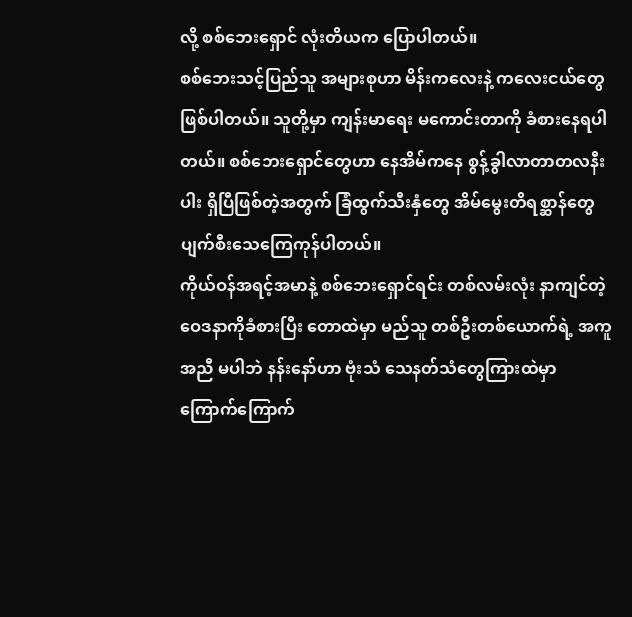လို့ စစ်ဘေးရှောင် လုံးတိယက ပြောပါတယ်။
စစ်ဘေးသင့်ပြည်သူ အများစုဟာ မိန်းကလေးနဲ့ ကလေးငယ်တွေဖြစ်ပါတယ်။ သူတို့မှာ ကျန်းမာရေး မကောင်းတာကို ခံစားနေရပါတယ်။ စစ်ဘေးရှောင်တွေဟာ နေအိမ်ကနေ စွန့်ခွါလာတာတလနီးပါး ရှိပြီဖြစ်တဲ့အတွက် ခြံထွက်သီးနှံတွေ အိမ်မွေးတိရစ္ဆာန်တွေ ပျက်စီးသေကြေကုန်ပါတယ်။
ကိုယ်ဝန်အရင့်အမာနဲ့ စစ်ဘေးရှောင်ရင်း တစ်လမ်းလုံး နာကျင်တဲ့ ဝေဒနာကိုခံစားပြီး တောထဲမှာ မည်သူ တစ်ဦးတစ်ယောက်ရဲ့ အကူအညီ မပါဘဲ နန်းနော်ဟာ ဗုံးသံ သေနတ်သံတွေကြားထဲမှာ ကြောက်ကြောက်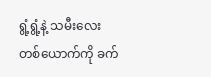ရွံ့ရွံ့နဲ့ သမီးလေးတစ်ယောက်ကို ခက်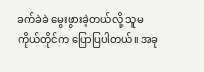ခက်ခဲခဲ မွေးဖွားခဲ့တယ်လို့ သူမ ကိုယ်တိုင်က ပြောပြပါတယ်။ အခု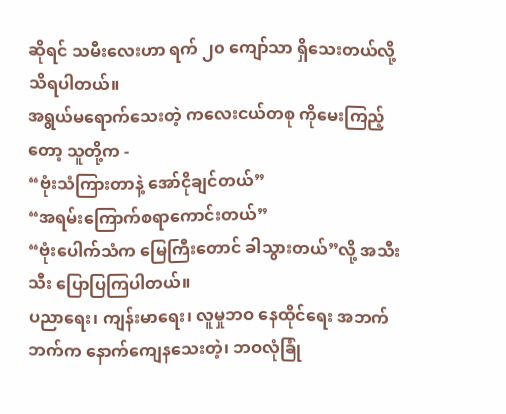ဆိုရင် သမီးလေးဟာ ရက် ၂၀ ကျော်သာ ရှိသေးတယ်လို့ သိရပါတယ်။
အရွယ်မရောက်သေးတဲ့ ကလေးငယ်တစု ကိုမေးကြည့်တော့ သူတို့က -
“ဗုံးသံကြားတာနဲ့ အော်ငိုချင်တယ်”
“အရမ်းကြောက်စရာကောင်းတယ်”
“ဗုံးပေါက်သံက မြေကြီးတောင် ခါသွားတယ်”လို့ အသီးသီး ပြောပြကြပါတယ်။
ပညာရေး၊ ကျန်းမာရေး၊ လူမှုဘဝ နေထိုင်ရေး အဘက်ဘက်က နောက်ကျေနသေးတဲ့၊ ဘဝလုံခြုံ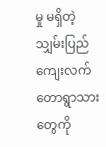မှု မရှိတဲ့ သျှမ်းပြည်ကျေးလက် တောရွာသားတွေကို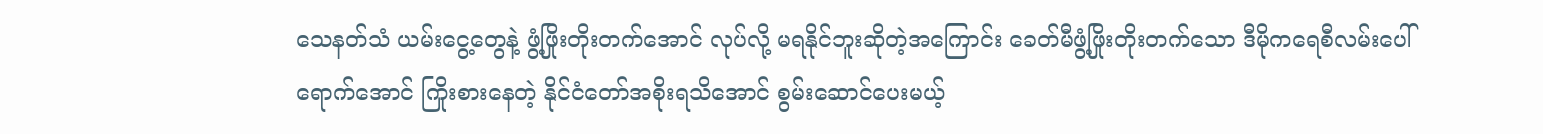သေနတ်သံ ယမ်းငွေ့တွေနဲ့ ဖွံ့ဖြိုးတိုးတက်အောင် လုပ်လို့ မရနိုင်ဘူးဆိုတဲ့အကြောင်း ခေတ်မီဖွံ့ဖြိုးတိုးတက်သော ဒီမိုကရေစီလမ်းပေါ်ရောက်အောင် ကြိုးစားနေတဲ့ နိုင်ငံတော်အစိုးရသိအောင် စွမ်းဆောင်ပေးမယ့်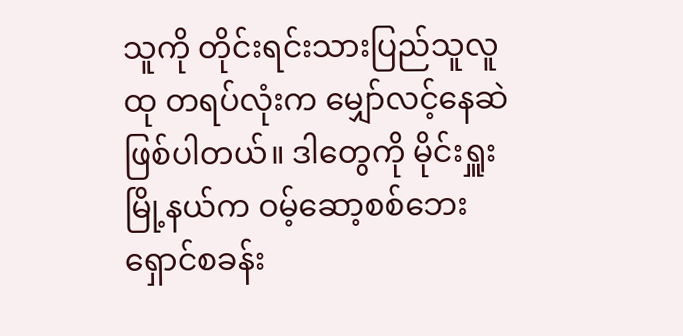သူကို တိုင်းရင်းသားပြည်သူလူထု တရပ်လုံးက မျှော်လင့်နေဆဲ ဖြစ်ပါတယ်။ ဒါတွေကို မိုင်းရှူးမြို့နယ်က ဝမ့်ဆော့စစ်ဘေးရှောင်စခန်း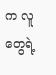က လူတွေရဲ့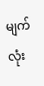မျက်လုံး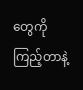တွေကို ကြည့်တာနဲ့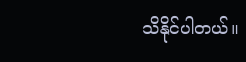သိနိုင်ပါတယ်။